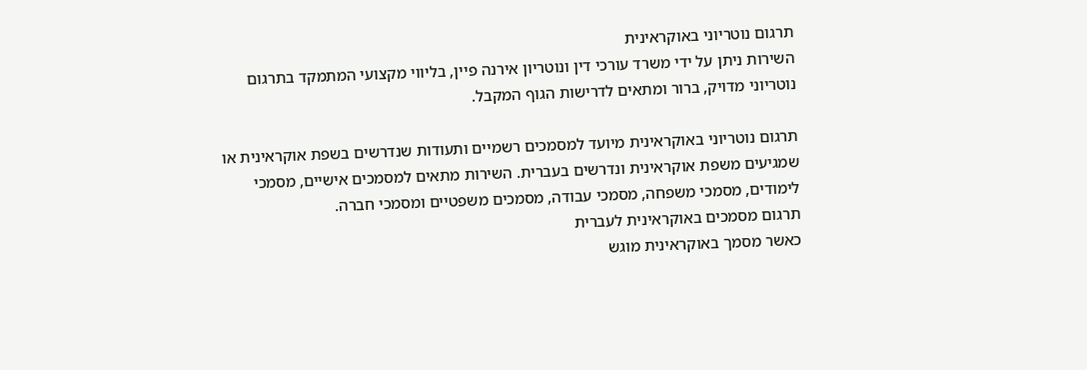תרגום נוטריוני באוקראינית
השירות ניתן על ידי משרד עורכי דין ונוטריון אירנה פיין, בליווי מקצועי המתמקד בתרגום נוטריוני מדויק, ברור ומתאים לדרישות הגוף המקבל.

תרגום נוטריוני באוקראינית מיועד למסמכים רשמיים ותעודות שנדרשים בשפת אוקראינית או שמגיעים משפת אוקראינית ונדרשים בעברית. השירות מתאים למסמכים אישיים, מסמכי לימודים, מסמכי משפחה, מסמכי עבודה, מסמכים משפטיים ומסמכי חברה.
תרגום מסמכים באוקראינית לעברית
כאשר מסמך באוקראינית מוגש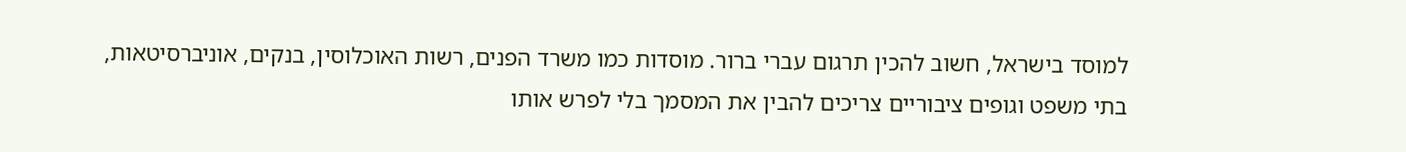למוסד בישראל, חשוב להכין תרגום עברי ברור. מוסדות כמו משרד הפנים, רשות האוכלוסין, בנקים, אוניברסיטאות, בתי משפט וגופים ציבוריים צריכים להבין את המסמך בלי לפרש אותו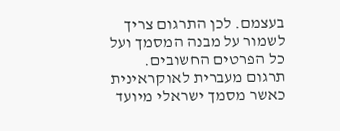בעצמם. לכן התרגום צריך לשמור על מבנה המסמך ועל כל הפרטים החשובים.
תרגום מעברית לאוקראינית
כאשר מסמך ישראלי מיועד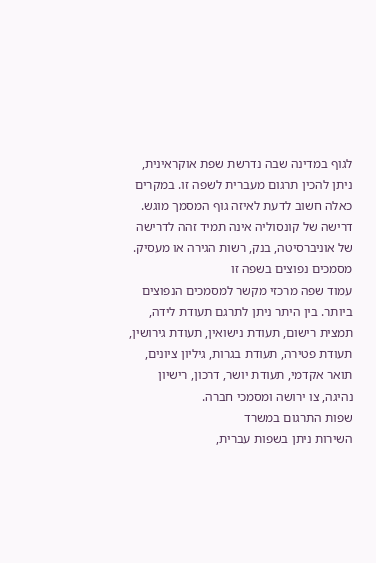לגוף במדינה שבה נדרשת שפת אוקראינית, ניתן להכין תרגום מעברית לשפה זו. במקרים כאלה חשוב לדעת לאיזה גוף המסמך מוגש. דרישה של קונסוליה אינה תמיד זהה לדרישה של אוניברסיטה, בנק, רשות הגירה או מעסיק.
מסמכים נפוצים בשפה זו
עמוד שפה מרכזי מקשר למסמכים הנפוצים ביותר. בין היתר ניתן לתרגם תעודת לידה, תמצית רישום, תעודת נישואין, תעודת גירושין, תעודת פטירה, תעודת בגרות, גיליון ציונים, תואר אקדמי, תעודת יושר, דרכון, רישיון נהיגה, צו ירושה ומסמכי חברה.
שפות התרגום במשרד
השירות ניתן בשפות עברית,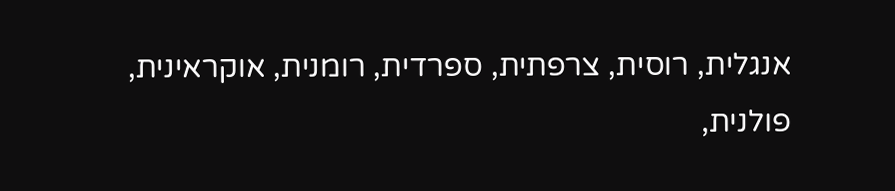אנגלית, רוסית, צרפתית, ספרדית, רומנית, אוקראינית, פולנית,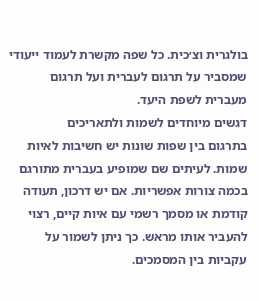בולגרית וצ׳כית. כל שפה מקשרת לעמוד ייעודי שמסביר על תרגום לעברית ועל תרגום מעברית לשפת היעד.
דגשים מיוחדים לשמות ולתאריכים
בתרגום בין שפות שונות יש חשיבות לאיות שמות. לעיתים שם שמופיע בעברית מתורגם בכמה צורות אפשריות. אם יש דרכון, תעודה קודמת או מסמך רשמי עם איות קיים, רצוי להעביר אותו מראש. כך ניתן לשמור על עקביות בין המסמכים.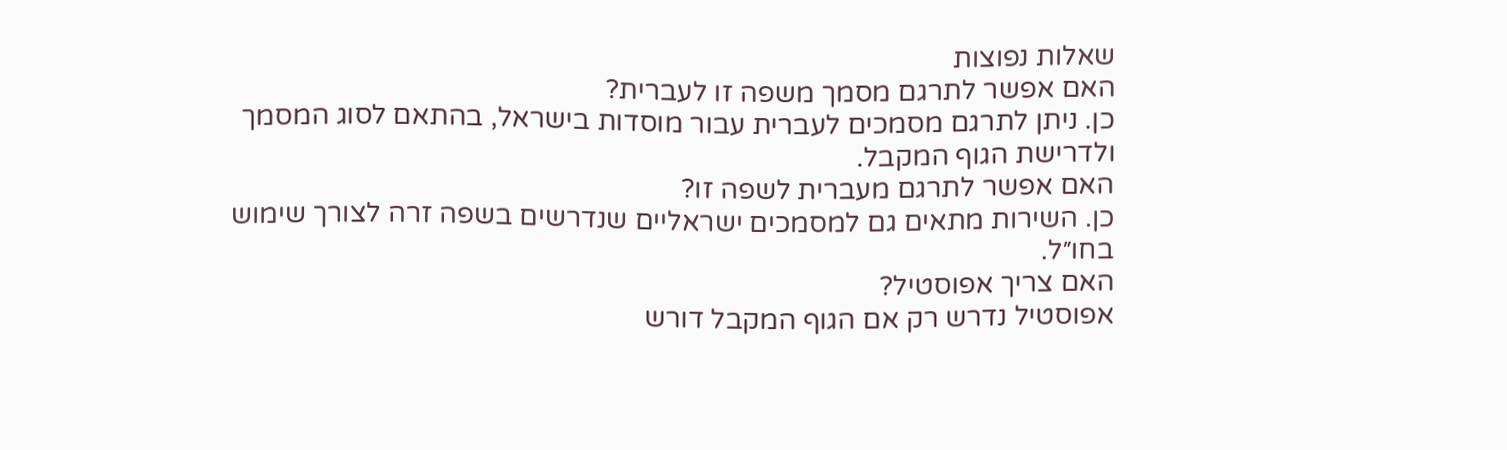שאלות נפוצות
האם אפשר לתרגם מסמך משפה זו לעברית?
כן. ניתן לתרגם מסמכים לעברית עבור מוסדות בישראל, בהתאם לסוג המסמך ולדרישת הגוף המקבל.
האם אפשר לתרגם מעברית לשפה זו?
כן. השירות מתאים גם למסמכים ישראליים שנדרשים בשפה זרה לצורך שימוש בחו״ל.
האם צריך אפוסטיל?
אפוסטיל נדרש רק אם הגוף המקבל דורש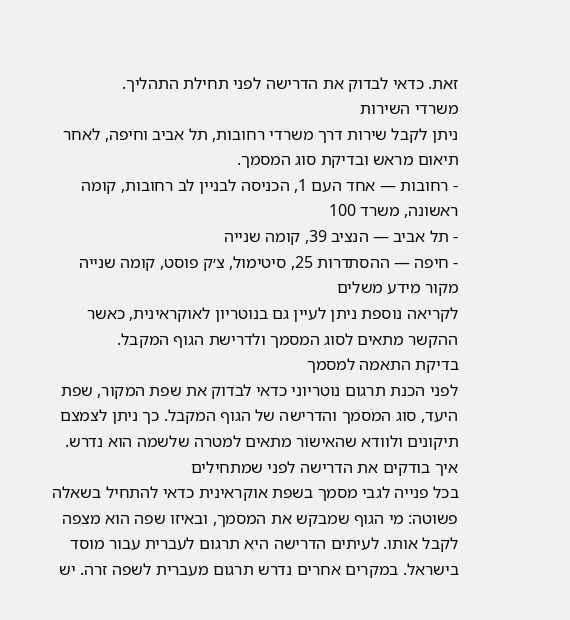זאת. כדאי לבדוק את הדרישה לפני תחילת התהליך.
משרדי השירות
ניתן לקבל שירות דרך משרדי רחובות, תל אביב וחיפה, לאחר תיאום מראש ובדיקת סוג המסמך.
- רחובות — אחד העם 1, הכניסה לבניין לב רחובות, קומה ראשונה, משרד 100
- תל אביב — הנציב 39, קומה שנייה
- חיפה — ההסתדרות 25, סיטימול, צ׳ק פוסט, קומה שנייה
מקור מידע משלים
לקריאה נוספת ניתן לעיין גם בנוטריון לאוקראינית, כאשר ההקשר מתאים לסוג המסמך ולדרישת הגוף המקבל.
בדיקת התאמה למסמך
לפני הכנת תרגום נוטריוני כדאי לבדוק את שפת המקור, שפת היעד, סוג המסמך והדרישה של הגוף המקבל. כך ניתן לצמצם תיקונים ולוודא שהאישור מתאים למטרה שלשמה הוא נדרש.
איך בודקים את הדרישה לפני שמתחילים
בכל פנייה לגבי מסמך בשפת אוקראינית כדאי להתחיל בשאלה פשוטה: מי הגוף שמבקש את המסמך, ובאיזו שפה הוא מצפה לקבל אותו. לעיתים הדרישה היא תרגום לעברית עבור מוסד בישראל. במקרים אחרים נדרש תרגום מעברית לשפה זרה. יש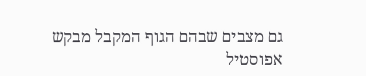גם מצבים שבהם הגוף המקבל מבקש אפוסטיל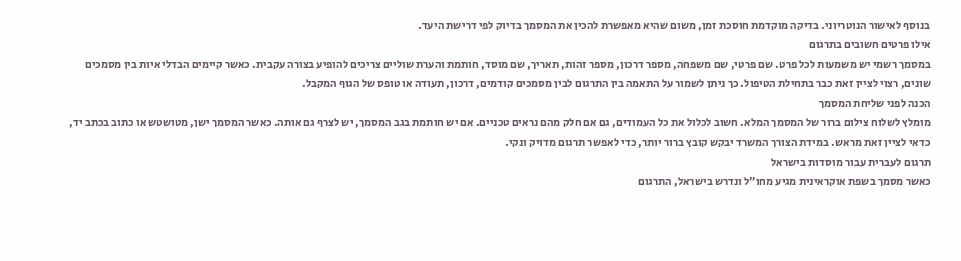בנוסף לאישור הנוטריוני. בדיקה מוקדמת חוסכת זמן, משום שהיא מאפשרת להכין את המסמך בדיוק לפי דרישת היעד.
אילו פרטים חשובים בתרגום
במסמך רשמי יש משמעות לכל פרט. שם פרטי, שם משפחה, מספר דרכון, מספר זהות, תאריך, שם מוסד, חותמת והערת שוליים צריכים להופיע בצורה עקבית. כאשר קיימים הבדלי איות בין מסמכים שונים, רצוי לציין זאת כבר בתחילת הטיפול. כך ניתן לשמור על התאמה בין התרגום לבין מסמכים קודמים, דרכון, תעודה או טופס של הגוף המקבל.
הכנה לפני שליחת המסמך
מומלץ לשלוח צילום ברור של המסמך המלא. חשוב לכלול את כל העמודים, גם אם חלק מהם נראים טכניים. אם יש חותמת בגב המסמך, יש לצרף גם אותה. כאשר המסמך ישן, מטושטש או כתוב בכתב יד, כדאי לציין זאת מראש. במידת הצורך המשרד יבקש קובץ ברור יותר, כדי לאפשר תרגום מדויק ונקי.
תרגום לעברית עבור מוסדות בישראל
כאשר מסמך בשפת אוקראינית מגיע מחו״ל ונדרש בישראל, התרגום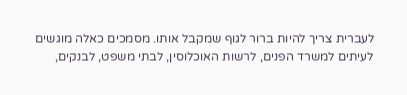לעברית צריך להיות ברור לגוף שמקבל אותו. מסמכים כאלה מוגשים לעיתים למשרד הפנים, לרשות האוכלוסין, לבתי משפט, לבנקים,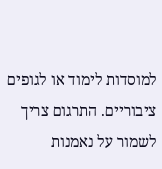למוסדות לימוד או לגופים ציבוריים. התרגום צריך לשמור על נאמנות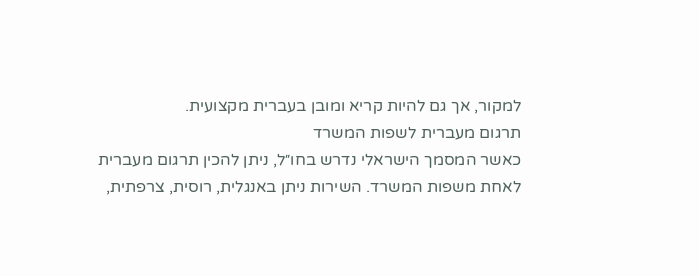למקור, אך גם להיות קריא ומובן בעברית מקצועית.
תרגום מעברית לשפות המשרד
כאשר המסמך הישראלי נדרש בחו״ל, ניתן להכין תרגום מעברית לאחת משפות המשרד. השירות ניתן באנגלית, רוסית, צרפתית,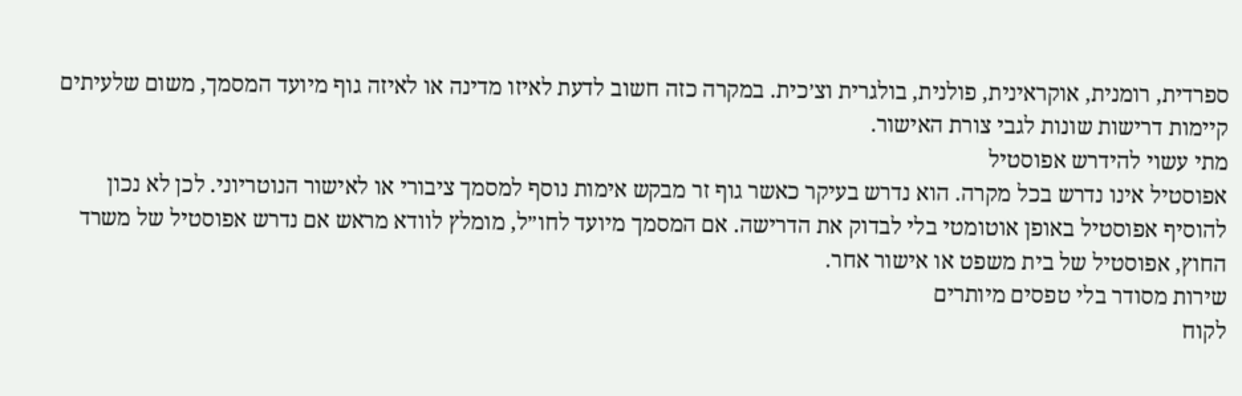ספרדית, רומנית, אוקראינית, פולנית, בולגרית וצ׳כית. במקרה כזה חשוב לדעת לאיזו מדינה או לאיזה גוף מיועד המסמך, משום שלעיתים קיימות דרישות שונות לגבי צורת האישור.
מתי עשוי להידרש אפוסטיל
אפוסטיל אינו נדרש בכל מקרה. הוא נדרש בעיקר כאשר גוף זר מבקש אימות נוסף למסמך ציבורי או לאישור הנוטריוני. לכן לא נכון להוסיף אפוסטיל באופן אוטומטי בלי לבדוק את הדרישה. אם המסמך מיועד לחו״ל, מומלץ לוודא מראש אם נדרש אפוסטיל של משרד החוץ, אפוסטיל של בית משפט או אישור אחר.
שירות מסודר בלי טפסים מיותרים
לקוח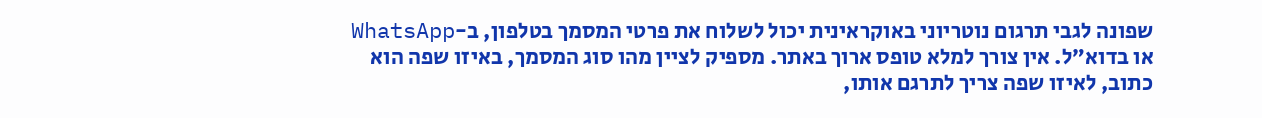שפונה לגבי תרגום נוטריוני באוקראינית יכול לשלוח את פרטי המסמך בטלפון, ב-WhatsApp או בדוא״ל. אין צורך למלא טופס ארוך באתר. מספיק לציין מהו סוג המסמך, באיזו שפה הוא כתוב, לאיזו שפה צריך לתרגם אותו,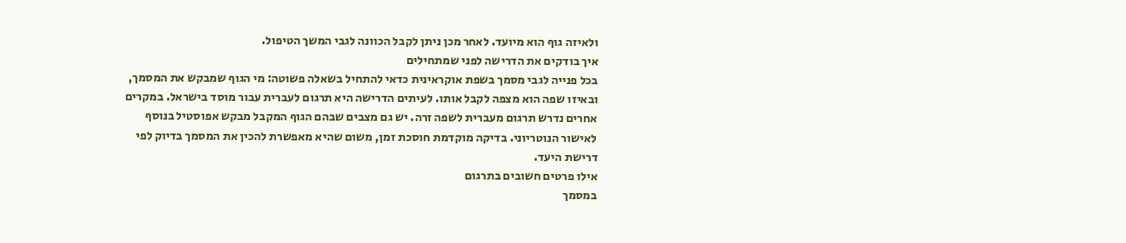ולאיזה גוף הוא מיועד. לאחר מכן ניתן לקבל הכוונה לגבי המשך הטיפול.
איך בודקים את הדרישה לפני שמתחילים
בכל פנייה לגבי מסמך בשפת אוקראינית כדאי להתחיל בשאלה פשוטה: מי הגוף שמבקש את המסמך, ובאיזו שפה הוא מצפה לקבל אותו. לעיתים הדרישה היא תרגום לעברית עבור מוסד בישראל. במקרים אחרים נדרש תרגום מעברית לשפה זרה. יש גם מצבים שבהם הגוף המקבל מבקש אפוסטיל בנוסף לאישור הנוטריוני. בדיקה מוקדמת חוסכת זמן, משום שהיא מאפשרת להכין את המסמך בדיוק לפי דרישת היעד.
אילו פרטים חשובים בתרגום
במסמך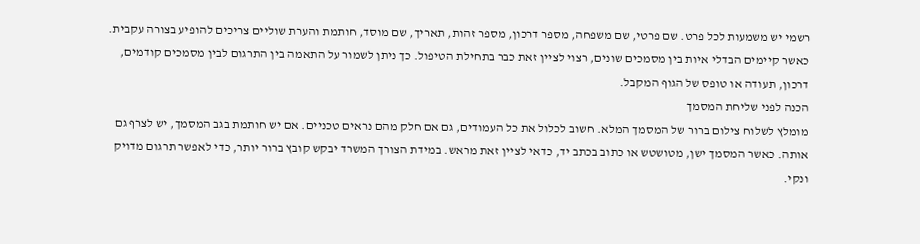רשמי יש משמעות לכל פרט. שם פרטי, שם משפחה, מספר דרכון, מספר זהות, תאריך, שם מוסד, חותמת והערת שוליים צריכים להופיע בצורה עקבית. כאשר קיימים הבדלי איות בין מסמכים שונים, רצוי לציין זאת כבר בתחילת הטיפול. כך ניתן לשמור על התאמה בין התרגום לבין מסמכים קודמים, דרכון, תעודה או טופס של הגוף המקבל.
הכנה לפני שליחת המסמך
מומלץ לשלוח צילום ברור של המסמך המלא. חשוב לכלול את כל העמודים, גם אם חלק מהם נראים טכניים. אם יש חותמת בגב המסמך, יש לצרף גם אותה. כאשר המסמך ישן, מטושטש או כתוב בכתב יד, כדאי לציין זאת מראש. במידת הצורך המשרד יבקש קובץ ברור יותר, כדי לאפשר תרגום מדויק ונקי.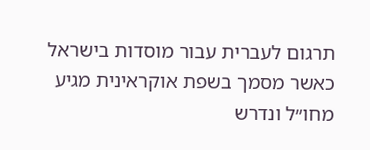תרגום לעברית עבור מוסדות בישראל
כאשר מסמך בשפת אוקראינית מגיע מחו״ל ונדרש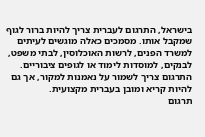בישראל, התרגום לעברית צריך להיות ברור לגוף שמקבל אותו. מסמכים כאלה מוגשים לעיתים למשרד הפנים, לרשות האוכלוסין, לבתי משפט, לבנקים, למוסדות לימוד או לגופים ציבוריים. התרגום צריך לשמור על נאמנות למקור, אך גם להיות קריא ומובן בעברית מקצועית.
תרגום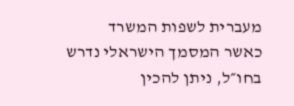מעברית לשפות המשרד
כאשר המסמך הישראלי נדרש בחו״ל, ניתן להכין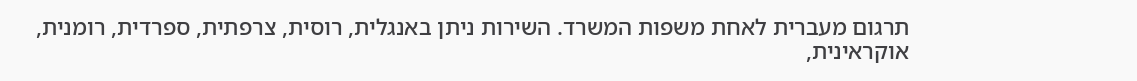תרגום מעברית לאחת משפות המשרד. השירות ניתן באנגלית, רוסית, צרפתית, ספרדית, רומנית, אוקראינית,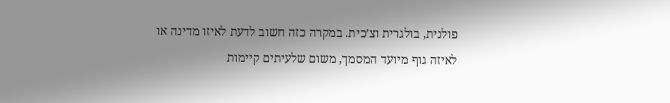פולנית, בולגרית וצ׳כית. במקרה כזה חשוב לדעת לאיזו מדינה או לאיזה גוף מיועד המסמך, משום שלעיתים קיימות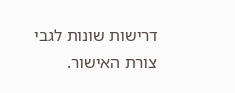דרישות שונות לגבי צורת האישור.